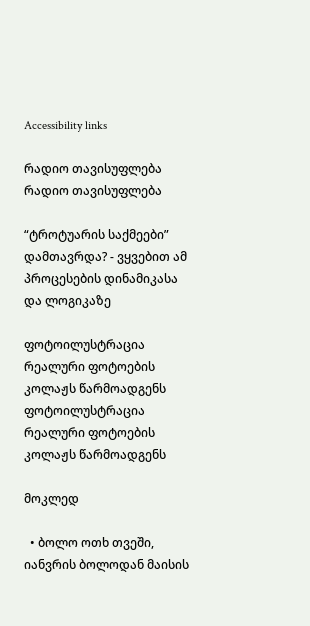Accessibility links

რადიო თავისუფლება რადიო თავისუფლება

“ტროტუარის საქმეები” დამთავრდა? - ვყვებით ამ პროცესების დინამიკასა და ლოგიკაზე

ფოტოილუსტრაცია რეალური ფოტოების კოლაჟს წარმოადგენს
ფოტოილუსტრაცია რეალური ფოტოების კოლაჟს წარმოადგენს

მოკლედ

  • ბოლო ოთხ თვეში, იანვრის ბოლოდან მაისის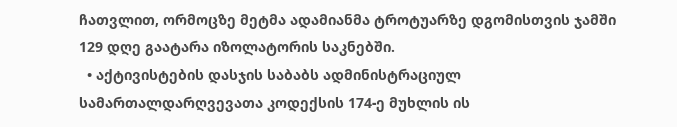ჩათვლით, ორმოცზე მეტმა ადამიანმა ტროტუარზე დგომისთვის ჯამში 129 დღე გაატარა იზოლატორის საკნებში.
  • აქტივისტების დასჯის საბაბს ადმინისტრაციულ სამართალდარღვევათა კოდექსის 174-ე მუხლის ის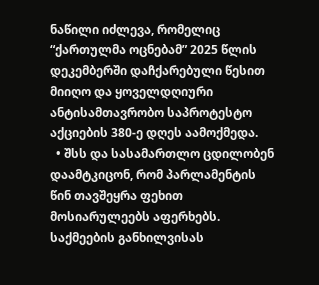ნაწილი იძლევა, რომელიც “ქართულმა ოცნებამ” 2025 წლის დეკემბერში დაჩქარებული წესით მიიღო და ყოველდღიური ანტისამთავრობო საპროტესტო აქციების 380-ე დღეს აამოქმედა.
  • შსს და სასამართლო ცდილობენ დაამტკიცონ, რომ პარლამენტის წინ თავშეყრა ფეხით მოსიარულეებს აფერხებს. საქმეების განხილვისას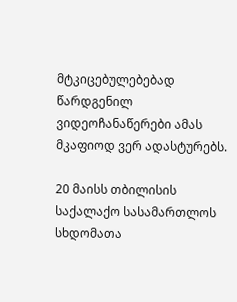მტკიცებულებებად წარდგენილ ვიდეოჩანაწერები ამას მკაფიოდ ვერ ადასტურებს.

20 მაისს თბილისის საქალაქო სასამართლოს სხდომათა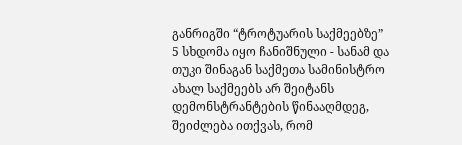განრიგში “ტროტუარის საქმეებზე” 5 სხდომა იყო ჩანიშნული - სანამ და თუკი შინაგან საქმეთა სამინისტრო ახალ საქმეებს არ შეიტანს დემონსტრანტების წინააღმდეგ, შეიძლება ითქვას, რომ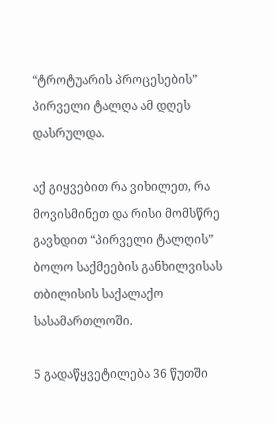“ტროტუარის პროცესების” პირველი ტალღა ამ დღეს დასრულდა.

აქ გიყვებით რა ვიხილეთ, რა მოვისმინეთ და რისი მომსწრე გავხდით “პირველი ტალღის” ბოლო საქმეების განხილვისას თბილისის საქალაქო სასამართლოში.

5 გადაწყვეტილება 36 წუთში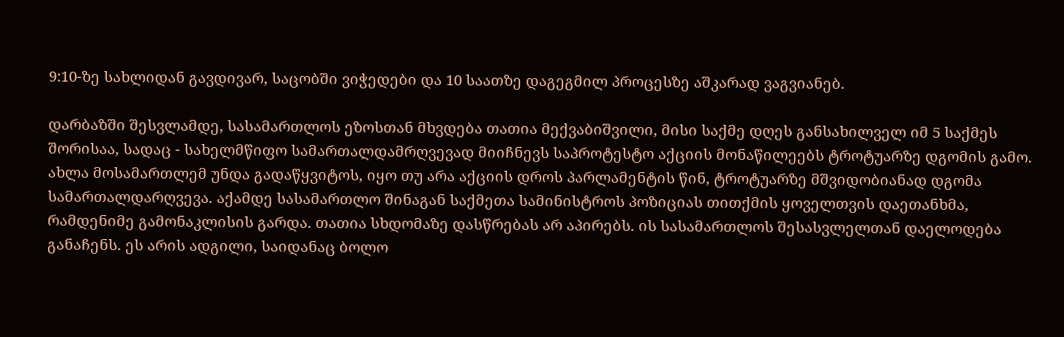9:10-ზე სახლიდან გავდივარ, საცობში ვიჭედები და 10 საათზე დაგეგმილ პროცესზე აშკარად ვაგვიანებ.

დარბაზში შესვლამდე, სასამართლოს ეზოსთან მხვდება თათია მექვაბიშვილი, მისი საქმე დღეს განსახილველ იმ 5 საქმეს შორისაა, სადაც - სახელმწიფო სამართალდამრღვევად მიიჩნევს საპროტესტო აქციის მონაწილეებს ტროტუარზე დგომის გამო. ახლა მოსამართლემ უნდა გადაწყვიტოს, იყო თუ არა აქციის დროს პარლამენტის წინ, ტროტუარზე მშვიდობიანად დგომა სამართალდარღვევა. აქამდე სასამართლო შინაგან საქმეთა სამინისტროს პოზიციას თითქმის ყოველთვის დაეთანხმა, რამდენიმე გამონაკლისის გარდა. თათია სხდომაზე დასწრებას არ აპირებს. ის სასამართლოს შესასვლელთან დაელოდება განაჩენს. ეს არის ადგილი, საიდანაც ბოლო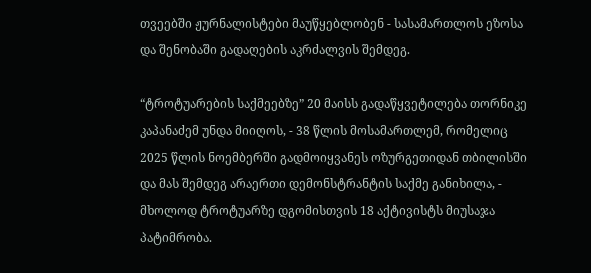თვეებში ჟურნალისტები მაუწყებლობენ - სასამართლოს ეზოსა და შენობაში გადაღების აკრძალვის შემდეგ.

“ტროტუარების საქმეებზე” 20 მაისს გადაწყვეტილება თორნიკე კაპანაძემ უნდა მიიღოს, - 38 წლის მოსამართლემ, რომელიც 2025 წლის ნოემბერში გადმოიყვანეს ოზურგეთიდან თბილისში და მას შემდეგ არაერთი დემონსტრანტის საქმე განიხილა, - მხოლოდ ტროტუარზე დგომისთვის 18 აქტივისტს მიუსაჯა პატიმრობა.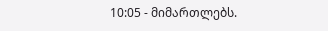10:05 - მიმართლებს.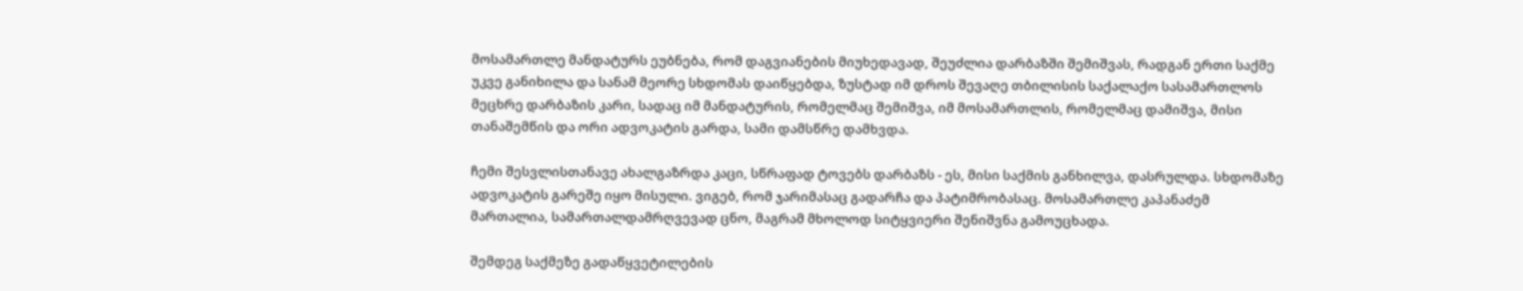მოსამართლე მანდატურს ეუბნება, რომ დაგვიანების მიუხედავად, შეუძლია დარბაზში შემიშვას, რადგან ერთი საქმე უკვე განიხილა და სანამ მეორე სხდომას დაიწყებდა, ზუსტად იმ დროს შევაღე თბილისის საქალაქო სასამართლოს მეცხრე დარბაზის კარი, სადაც იმ მანდატურის, რომელმაც შემიშვა, იმ მოსამართლის, რომელმაც დამიშვა, მისი თანაშემწის და ორი ადვოკატის გარდა, სამი დამსწრე დამხვდა.

ჩემი შესვლისთანავე ახალგაზრდა კაცი, სწრაფად ტოვებს დარბაზს - ეს, მისი საქმის განხილვა, დასრულდა. სხდომაზე ადვოკატის გარეშე იყო მისული. ვიგებ, რომ ჯარიმასაც გადარჩა და პატიმრობასაც. მოსამართლე კაპანაძემ მართალია, სამართალდამრღვევად ცნო, მაგრამ მხოლოდ სიტყვიერი შენიშვნა გამოუცხადა.

შემდეგ საქმეზე გადაწყვეტილების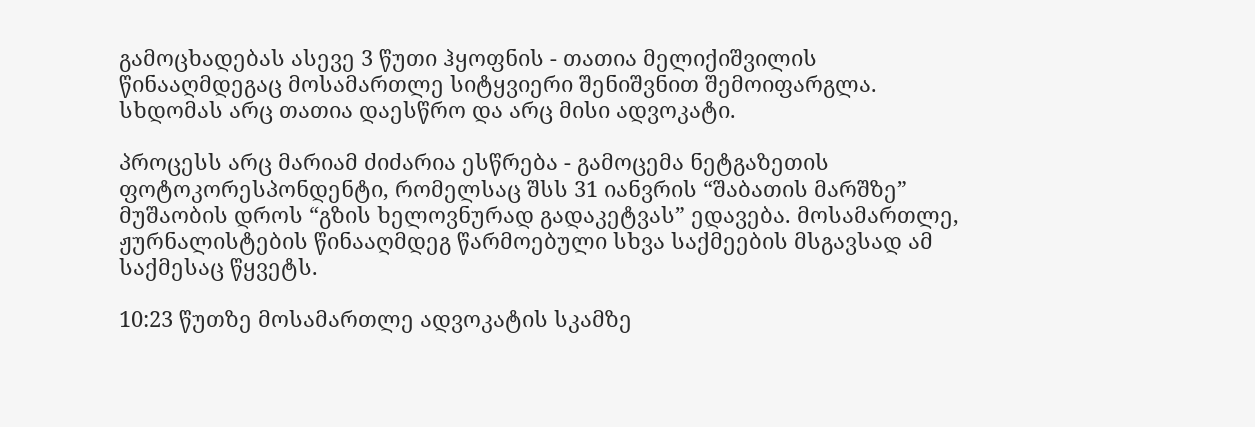გამოცხადებას ასევე 3 წუთი ჰყოფნის - თათია მელიქიშვილის წინააღმდეგაც მოსამართლე სიტყვიერი შენიშვნით შემოიფარგლა. სხდომას არც თათია დაესწრო და არც მისი ადვოკატი.

პროცესს არც მარიამ ძიძარია ესწრება - გამოცემა ნეტგაზეთის ფოტოკორესპონდენტი, რომელსაც შსს 31 იანვრის “შაბათის მარშზე” მუშაობის დროს “გზის ხელოვნურად გადაკეტვას” ედავება. მოსამართლე, ჟურნალისტების წინააღმდეგ წარმოებული სხვა საქმეების მსგავსად ამ საქმესაც წყვეტს.

10:23 წუთზე მოსამართლე ადვოკატის სკამზე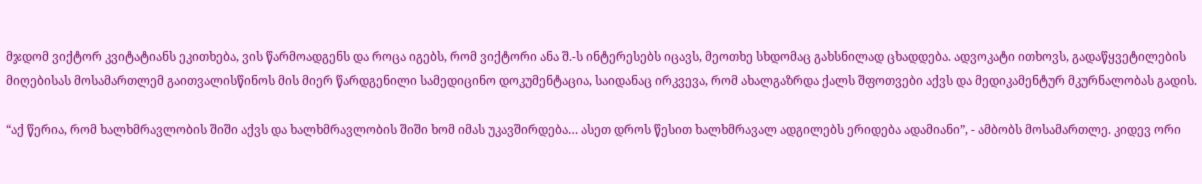მჯდომ ვიქტორ კვიტატიანს ეკითხება, ვის წარმოადგენს და როცა იგებს, რომ ვიქტორი ანა შ.-ს ინტერესებს იცავს, მეოთხე სხდომაც გახსნილად ცხადდება. ადვოკატი ითხოვს, გადაწყვეტილების მიღებისას მოსამართლემ გაითვალისწინოს მის მიერ წარდგენილი სამედიცინო დოკუმენტაცია, საიდანაც ირკვევა, რომ ახალგაზრდა ქალს შფოთვები აქვს და მედიკამენტურ მკურნალობას გადის.

“აქ წერია, რომ ხალხმრავლობის შიში აქვს და ხალხმრავლობის შიში ხომ იმას უკავშირდება… ასეთ დროს წესით ხალხმრავალ ადგილებს ერიდება ადამიანი”, - ამბობს მოსამართლე. კიდევ ორი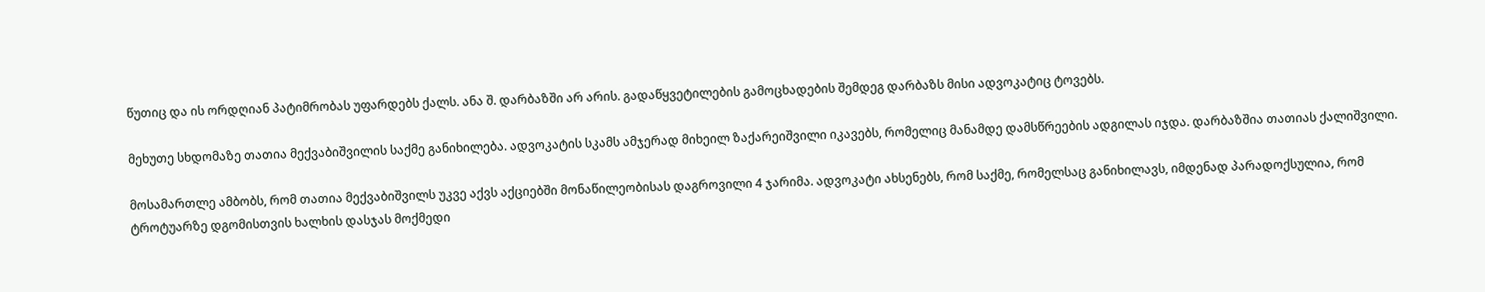წუთიც და ის ორდღიან პატიმრობას უფარდებს ქალს. ანა შ. დარბაზში არ არის. გადაწყვეტილების გამოცხადების შემდეგ დარბაზს მისი ადვოკატიც ტოვებს.

მეხუთე სხდომაზე თათია მექვაბიშვილის საქმე განიხილება. ადვოკატის სკამს ამჯერად მიხეილ ზაქარეიშვილი იკავებს, რომელიც მანამდე დამსწრეების ადგილას იჯდა. დარბაზშია თათიას ქალიშვილი.

მოსამართლე ამბობს, რომ თათია მექვაბიშვილს უკვე აქვს აქციებში მონაწილეობისას დაგროვილი 4 ჯარიმა. ადვოკატი ახსენებს, რომ საქმე, რომელსაც განიხილავს, იმდენად პარადოქსულია, რომ ტროტუარზე დგომისთვის ხალხის დასჯას მოქმედი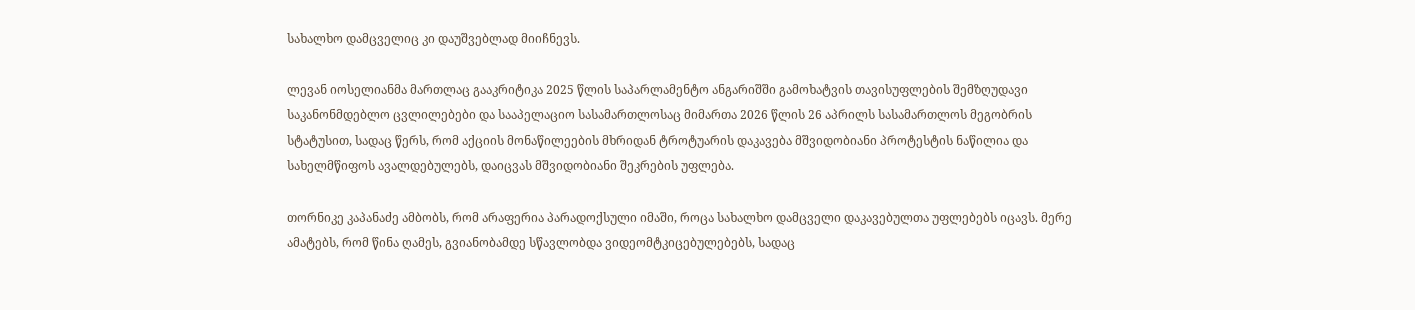სახალხო დამცველიც კი დაუშვებლად მიიჩნევს.

ლევან იოსელიანმა მართლაც გააკრიტიკა 2025 წლის საპარლამენტო ანგარიშში გამოხატვის თავისუფლების შემზღუდავი საკანონმდებლო ცვლილებები და სააპელაციო სასამართლოსაც მიმართა 2026 წლის 26 აპრილს სასამართლოს მეგობრის სტატუსით, სადაც წერს, რომ აქციის მონაწილეების მხრიდან ტროტუარის დაკავება მშვიდობიანი პროტესტის ნაწილია და სახელმწიფოს ავალდებულებს, დაიცვას მშვიდობიანი შეკრების უფლება.

თორნიკე კაპანაძე ამბობს, რომ არაფერია პარადოქსული იმაში, როცა სახალხო დამცველი დაკავებულთა უფლებებს იცავს. მერე ამატებს, რომ წინა ღამეს, გვიანობამდე სწავლობდა ვიდეომტკიცებულებებს, სადაც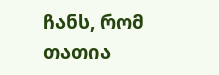ჩანს, რომ თათია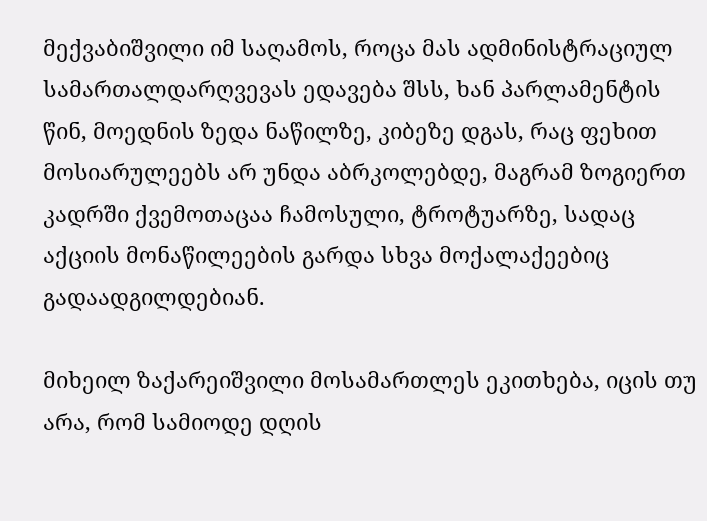მექვაბიშვილი იმ საღამოს, როცა მას ადმინისტრაციულ სამართალდარღვევას ედავება შსს, ხან პარლამენტის წინ, მოედნის ზედა ნაწილზე, კიბეზე დგას, რაც ფეხით მოსიარულეებს არ უნდა აბრკოლებდე, მაგრამ ზოგიერთ კადრში ქვემოთაცაა ჩამოსული, ტროტუარზე, სადაც აქციის მონაწილეების გარდა სხვა მოქალაქეებიც გადაადგილდებიან.

მიხეილ ზაქარეიშვილი მოსამართლეს ეკითხება, იცის თუ არა, რომ სამიოდე დღის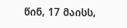წინ, 17 მაისს,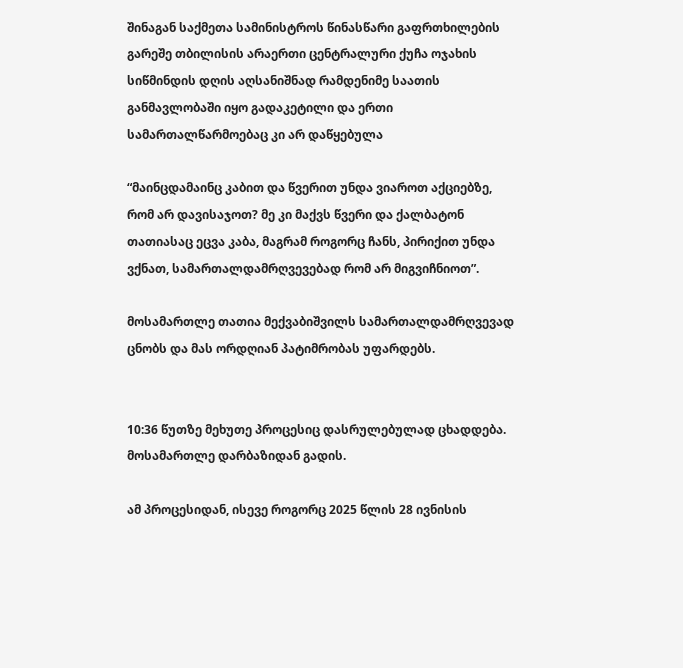შინაგან საქმეთა სამინისტროს წინასწარი გაფრთხილების გარეშე თბილისის არაერთი ცენტრალური ქუჩა ოჯახის სიწმინდის დღის აღსანიშნად რამდენიმე საათის განმავლობაში იყო გადაკეტილი და ერთი სამართალწარმოებაც კი არ დაწყებულა

“მაინცდამაინც კაბით და წვერით უნდა ვიაროთ აქციებზე, რომ არ დავისაჯოთ? მე კი მაქვს წვერი და ქალბატონ თათიასაც ეცვა კაბა, მაგრამ როგორც ჩანს, პირიქით უნდა ვქნათ, სამართალდამრღვევებად რომ არ მიგვიჩნიოთ”.

მოსამართლე თათია მექვაბიშვილს სამართალდამრღვევად ცნობს და მას ორდღიან პატიმრობას უფარდებს.


10:36 წუთზე მეხუთე პროცესიც დასრულებულად ცხადდება. მოსამართლე დარბაზიდან გადის.

ამ პროცესიდან, ისევე როგორც 2025 წლის 28 ივნისის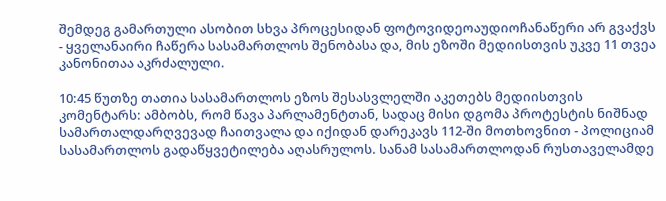შემდეგ გამართული ასობით სხვა პროცესიდან ფოტოვიდეოაუდიოჩანაწერი არ გვაქვს - ყველანაირი ჩაწერა სასამართლოს შენობასა და, მის ეზოში მედიისთვის უკვე 11 თვეა კანონითაა აკრძალული.

10:45 წუთზე თათია სასამართლოს ეზოს შესასვლელში აკეთებს მედიისთვის კომენტარს: ამბობს, რომ წავა პარლამენტთან, სადაც მისი დგომა პროტესტის ნიშნად სამართალდარღვევად ჩაითვალა და იქიდან დარეკავს 112-ში მოთხოვნით - პოლიციამ სასამართლოს გადაწყვეტილება აღასრულოს. სანამ სასამართლოდან რუსთაველამდე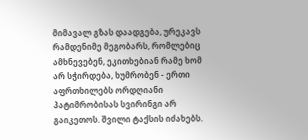მიმავალ გზას დაადგება, ურეკავს რამდენიმე მეგობარს, რომლებიც ამხნევებენ, ეკითხებიან რამე ხომ არ სჭირდება, ხუმრობენ - ერთი აფრთხილებს ორდღიანი პატიმრობისას სვირინგი არ გაიკეთოს. შვილი ტაქსის იძახებს.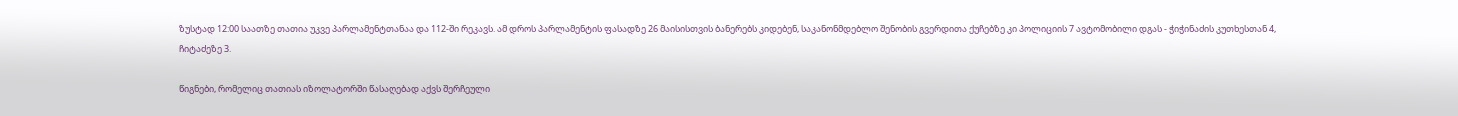ზუსტად 12:00 საათზე თათია უკვე პარლამენტთანაა და 112-ში რეკავს. ამ დროს პარლამენტის ფასადზე 26 მაისისთვის ბანერებს კიდებენ, საკანონმდებლო შენობის გვერდითა ქუჩებზე კი პოლიციის 7 ავტომობილი დგას - ჭიჭინაძის კუთხესთან 4, ჩიტაძეზე 3.

წიგნები, რომელიც თათიას იზოლატორში წასაღებად აქვს შერჩეული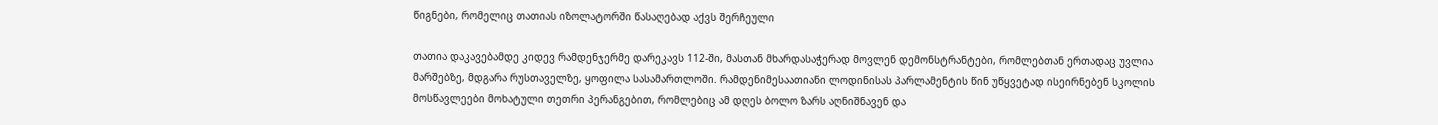წიგნები, რომელიც თათიას იზოლატორში წასაღებად აქვს შერჩეული

თათია დაკავებამდე კიდევ რამდენჯერმე დარეკავს 112-ში, მასთან მხარდასაჭერად მოვლენ დემონსტრანტები, რომლებთან ერთადაც უვლია მარშებზე, მდგარა რუსთაველზე, ყოფილა სასამართლოში. რამდენიმესაათიანი ლოდინისას პარლამენტის წინ უწყვეტად ისეირნებენ სკოლის მოსწავლეები მოხატული თეთრი პერანგებით, რომლებიც ამ დღეს ბოლო ზარს აღნიშნავენ და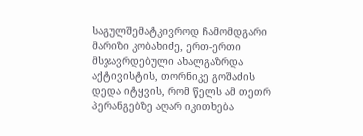საგულშემატკივროდ ჩამომდგარი მარიზი კობახიძე, ერთ-ერთი მსჯავრდებული ახალგაზრდა აქტივისტის, თორნიკე გოშაძის დედა იტყვის, რომ წელს ამ თეთრ პერანგებზე აღარ იკითხება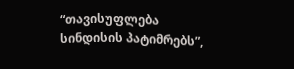“თავისუფლება სინდისის პატიმრებს”,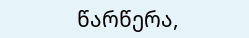წარწერა,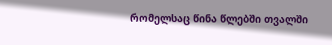რომელსაც წინა წლებში თვალში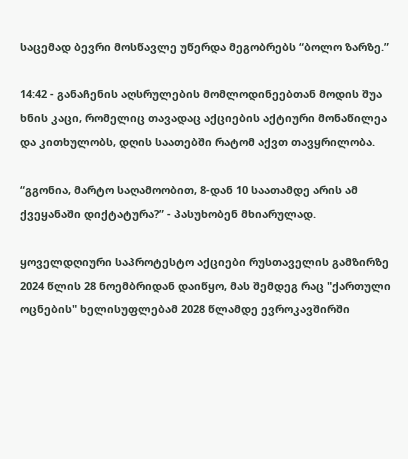საცემად ბევრი მოსწავლე უწერდა მეგობრებს “ბოლო ზარზე.”

14:42 - განაჩენის აღსრულების მომლოდინეებთან მოდის შუა ხნის კაცი, რომელიც თავადაც აქციების აქტიური მონაწილეა და კითხულობს, დღის საათებში რატომ აქვთ თავყრილობა.

“გგონია, მარტო საღამოობით, 8-დან 10 საათამდე არის ამ ქვეყანაში დიქტატურა?” - პასუხობენ მხიარულად.

ყოველდღიური საპროტესტო აქციები რუსთაველის გამზირზე 2024 წლის 28 ნოემბრიდან დაიწყო, მას შემდეგ რაც "ქართული ოცნების" ხელისუფლებამ 2028 წლამდე ევროკავშირში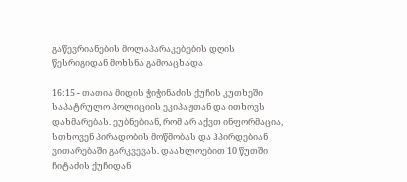გაწევრიანების მოლაპარაკებების დღის წესრიგიდან მოხსნა გამოაცხადა

16:15 - თათია მიდის ჭიჭინაძის ქუჩის კუთხეში საპატრულო პოლიციის ეკიპაჟთან და ითხოვს დახმარებას. ეუბნებიან, რომ არ აქვთ ინფორმაცია, სთხოვენ პირადობის მოწმობას და ჰპირდებიან ვითარებაში გარკვევას. დაახლოებით 10 წუთში ჩიტაძის ქუჩიდან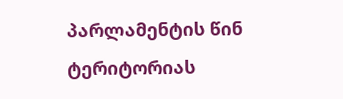პარლამენტის წინ ტერიტორიას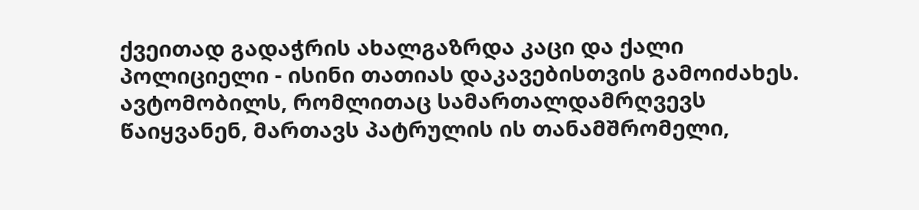ქვეითად გადაჭრის ახალგაზრდა კაცი და ქალი პოლიციელი - ისინი თათიას დაკავებისთვის გამოიძახეს. ავტომობილს, რომლითაც სამართალდამრღვევს წაიყვანენ, მართავს პატრულის ის თანამშრომელი,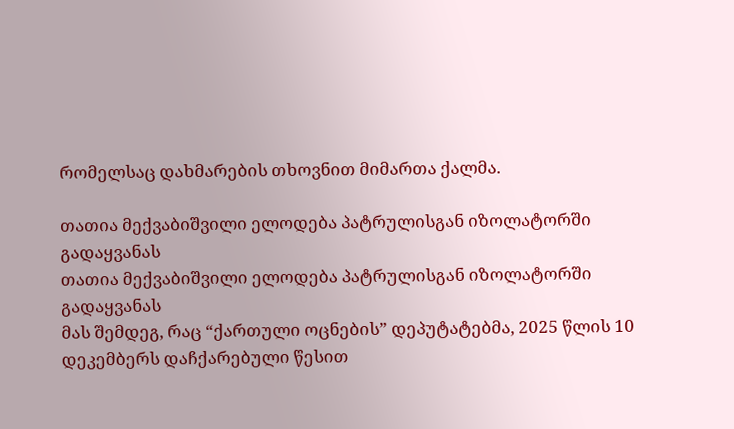რომელსაც დახმარების თხოვნით მიმართა ქალმა.

თათია მექვაბიშვილი ელოდება პატრულისგან იზოლატორში გადაყვანას
თათია მექვაბიშვილი ელოდება პატრულისგან იზოლატორში გადაყვანას
მას შემდეგ, რაც “ქართული ოცნების” დეპუტატებმა, 2025 წლის 10 დეკემბერს დაჩქარებული წესით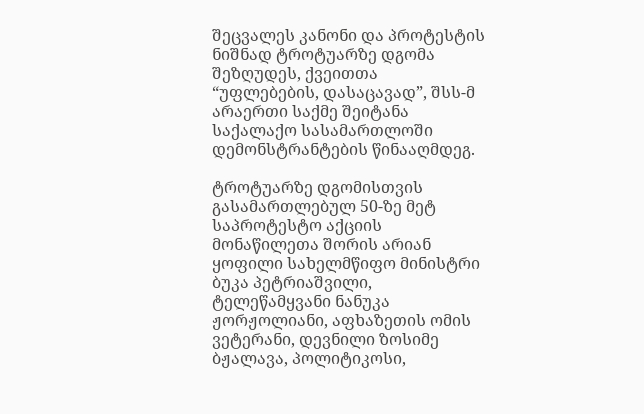შეცვალეს კანონი და პროტესტის ნიშნად ტროტუარზე დგომა შეზღუდეს, ქვეითთა “უფლებების, დასაცავად”, შსს-მ არაერთი საქმე შეიტანა საქალაქო სასამართლოში დემონსტრანტების წინააღმდეგ.

ტროტუარზე დგომისთვის გასამართლებულ 50-ზე მეტ საპროტესტო აქციის მონაწილეთა შორის არიან ყოფილი სახელმწიფო მინისტრი ბუკა პეტრიაშვილი, ტელეწამყვანი ნანუკა ჟორჟოლიანი, აფხაზეთის ომის ვეტერანი, დევნილი ზოსიმე ბჟალავა, პოლიტიკოსი,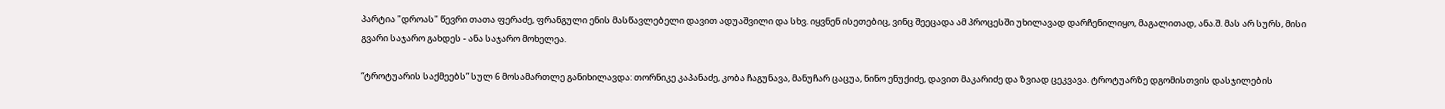პარტია "დროას" წევრი თათა ფერაძე, ფრანგული ენის მასწავლებელი დავით ადუაშვილი და სხვ. იყვნენ ისეთებიც, ვინც შეეცადა ამ პროცესში უხილავად დარჩენილიყო, მაგალითად, ანა.შ. მას არ სურს, მისი გვარი საჯარო გახდეს - ანა საჯარო მოხელეა.

“ტროტუარის საქმეებს” სულ 6 მოსამართლე განიხილავდა: თორნიკე კაპანაძე, კობა ჩაგუნავა, მანუჩარ ცაცუა, ნინო ენუქიძე, დავით მაკარიძე და ზვიად ცეკვავა. ტროტუარზე დგომისთვის დასჯილების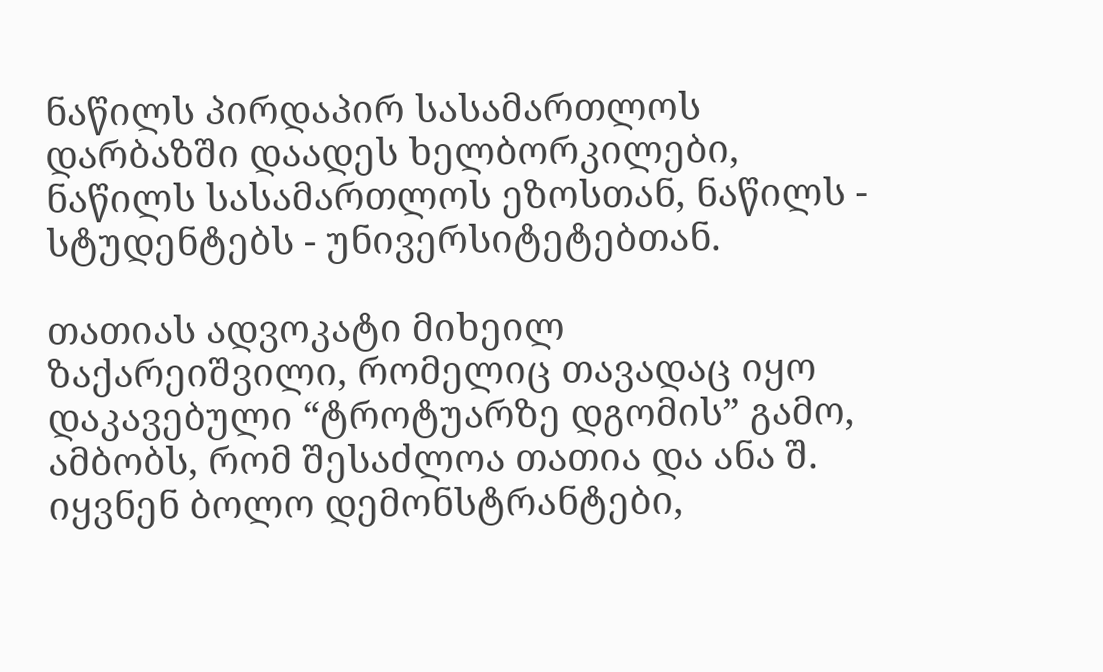ნაწილს პირდაპირ სასამართლოს დარბაზში დაადეს ხელბორკილები, ნაწილს სასამართლოს ეზოსთან, ნაწილს - სტუდენტებს - უნივერსიტეტებთან.

თათიას ადვოკატი მიხეილ ზაქარეიშვილი, რომელიც თავადაც იყო დაკავებული “ტროტუარზე დგომის” გამო, ამბობს, რომ შესაძლოა თათია და ანა შ. იყვნენ ბოლო დემონსტრანტები,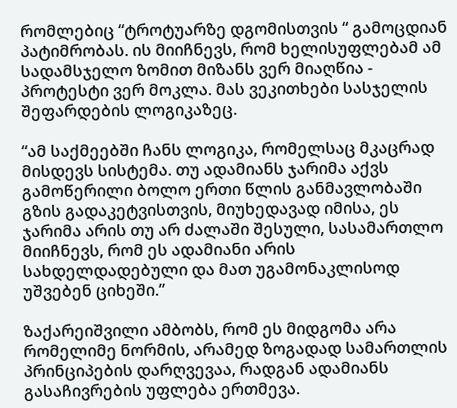რომლებიც “ტროტუარზე დგომისთვის “ გამოცდიან პატიმრობას. ის მიიჩნევს, რომ ხელისუფლებამ ამ სადამსჯელო ზომით მიზანს ვერ მიაღწია - პროტესტი ვერ მოკლა. მას ვეკითხები სასჯელის შეფარდების ლოგიკაზეც.

“ამ საქმეებში ჩანს ლოგიკა, რომელსაც მკაცრად მისდევს სისტემა. თუ ადამიანს ჯარიმა აქვს გამოწერილი ბოლო ერთი წლის განმავლობაში გზის გადაკეტვისთვის, მიუხედავად იმისა, ეს ჯარიმა არის თუ არ ძალაში შესული, სასამართლო მიიჩნევს, რომ ეს ადამიანი არის სახდელდადებული და მათ უგამონაკლისოდ უშვებენ ციხეში.”

ზაქარეიშვილი ამბობს, რომ ეს მიდგომა არა რომელიმე ნორმის, არამედ ზოგადად სამართლის პრინციპების დარღვევაა, რადგან ადამიანს გასაჩივრების უფლება ერთმევა.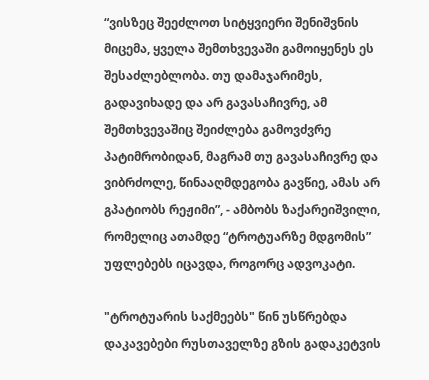“ვისზეც შეეძლოთ სიტყვიერი შენიშვნის მიცემა, ყველა შემთხვევაში გამოიყენეს ეს შესაძლებლობა. თუ დამაჯარიმეს, გადავიხადე და არ გავასაჩივრე, ამ შემთხვევაშიც შეიძლება გამოვძვრე პატიმრობიდან, მაგრამ თუ გავასაჩივრე და ვიბრძოლე, წინააღმდეგობა გავწიე, ამას არ გპატიობს რეჟიმი”, - ამბობს ზაქარეიშვილი, რომელიც ათამდე “ტროტუარზე მდგომის” უფლებებს იცავდა, როგორც ადვოკატი.

"ტროტუარის საქმეებს" წინ უსწრებდა დაკავებები რუსთაველზე გზის გადაკეტვის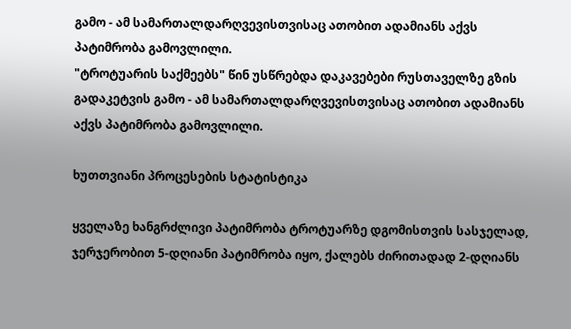გამო - ამ სამართალდარღვევისთვისაც ათობით ადამიანს აქვს პატიმრობა გამოვლილი.
"ტროტუარის საქმეებს" წინ უსწრებდა დაკავებები რუსთაველზე გზის გადაკეტვის გამო - ამ სამართალდარღვევისთვისაც ათობით ადამიანს აქვს პატიმრობა გამოვლილი.

ხუთთვიანი პროცესების სტატისტიკა

ყველაზე ხანგრძლივი პატიმრობა ტროტუარზე დგომისთვის სასჯელად, ჯერჯერობით 5-დღიანი პატიმრობა იყო, ქალებს ძირითადად 2-დღიანს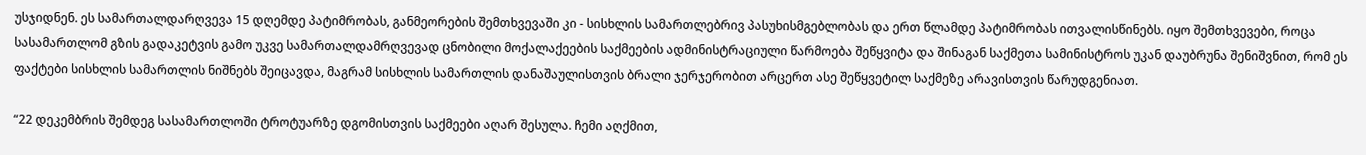უსჯიდნენ. ეს სამართალდარღვევა 15 დღემდე პატიმრობას, განმეორების შემთხვევაში კი - სისხლის სამართლებრივ პასუხისმგებლობას და ერთ წლამდე პატიმრობას ითვალისწინებს. იყო შემთხვევები, როცა სასამართლომ გზის გადაკეტვის გამო უკვე სამართალდამრღვევად ცნობილი მოქალაქეების საქმეების ადმინისტრაციული წარმოება შეწყვიტა და შინაგან საქმეთა სამინისტროს უკან დაუბრუნა შენიშვნით, რომ ეს ფაქტები სისხლის სამართლის ნიშნებს შეიცავდა, მაგრამ სისხლის სამართლის დანაშაულისთვის ბრალი ჯერჯერობით არცერთ ასე შეწყვეტილ საქმეზე არავისთვის წარუდგენიათ.

“22 დეკემბრის შემდეგ სასამართლოში ტროტუარზე დგომისთვის საქმეები აღარ შესულა. ჩემი აღქმით,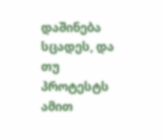დაშინება სცადეს, და თუ პროტესტს ამით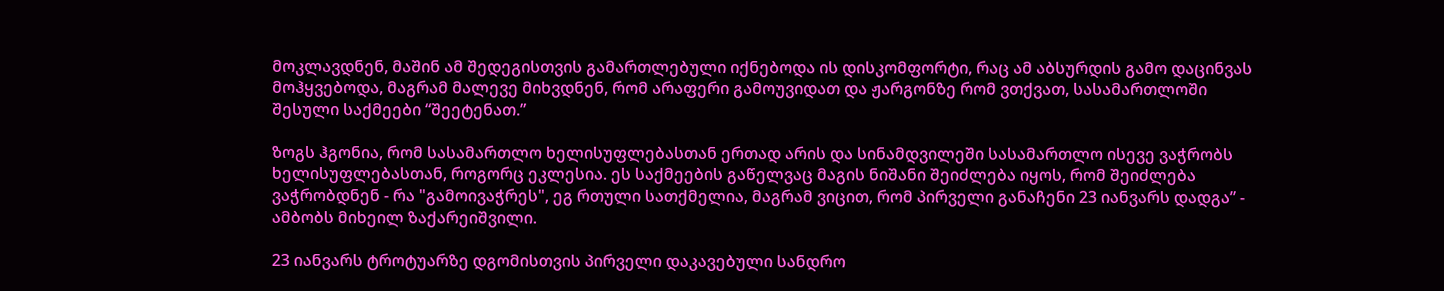მოკლავდნენ, მაშინ ამ შედეგისთვის გამართლებული იქნებოდა ის დისკომფორტი, რაც ამ აბსურდის გამო დაცინვას მოჰყვებოდა, მაგრამ მალევე მიხვდნენ, რომ არაფერი გამოუვიდათ და ჟარგონზე რომ ვთქვათ, სასამართლოში შესული საქმეები “შეეტენათ.”

ზოგს ჰგონია, რომ სასამართლო ხელისუფლებასთან ერთად არის და სინამდვილეში სასამართლო ისევე ვაჭრობს ხელისუფლებასთან, როგორც ეკლესია. ეს საქმეების გაწელვაც მაგის ნიშანი შეიძლება იყოს, რომ შეიძლება ვაჭრობდნენ - რა "გამოივაჭრეს", ეგ რთული სათქმელია, მაგრამ ვიცით, რომ პირველი განაჩენი 23 იანვარს დადგა” - ამბობს მიხეილ ზაქარეიშვილი.

23 იანვარს ტროტუარზე დგომისთვის პირველი დაკავებული სანდრო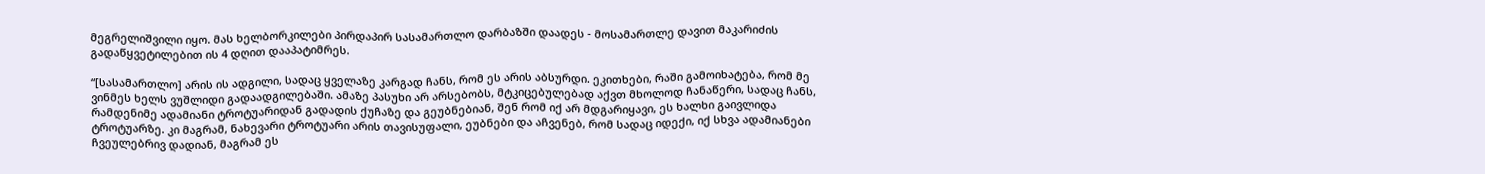მეგრელიშვილი იყო. მას ხელბორკილები პირდაპირ სასამართლო დარბაზში დაადეს - მოსამართლე დავით მაკარიძის გადაწყვეტილებით ის 4 დღით დააპატიმრეს.

“[სასამართლო] არის ის ადგილი, სადაც ყველაზე კარგად ჩანს, რომ ეს არის აბსურდი. ეკითხები, რაში გამოიხატება, რომ მე ვინმეს ხელს ვუშლიდი გადაადგილებაში. ამაზე პასუხი არ არსებობს, მტკიცებულებად აქვთ მხოლოდ ჩანაწერი, სადაც ჩანს, რამდენიმე ადამიანი ტროტუარიდან გადადის ქუჩაზე და გეუბნებიან, შენ რომ იქ არ მდგარიყავი, ეს ხალხი გაივლიდა ტროტუარზე. კი მაგრამ, ნახევარი ტროტუარი არის თავისუფალი, ეუბნები და აჩვენებ, რომ სადაც იდექი, იქ სხვა ადამიანები ჩვეულებრივ დადიან, მაგრამ ეს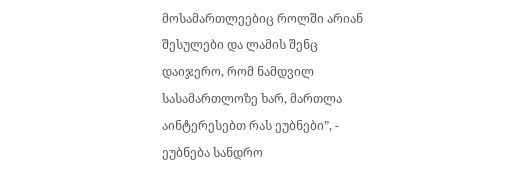მოსამართლეებიც როლში არიან შესულები და ლამის შენც დაიჯერო, რომ ნამდვილ სასამართლოზე ხარ, მართლა აინტერესებთ რას ეუბნები”, - ეუბნება სანდრო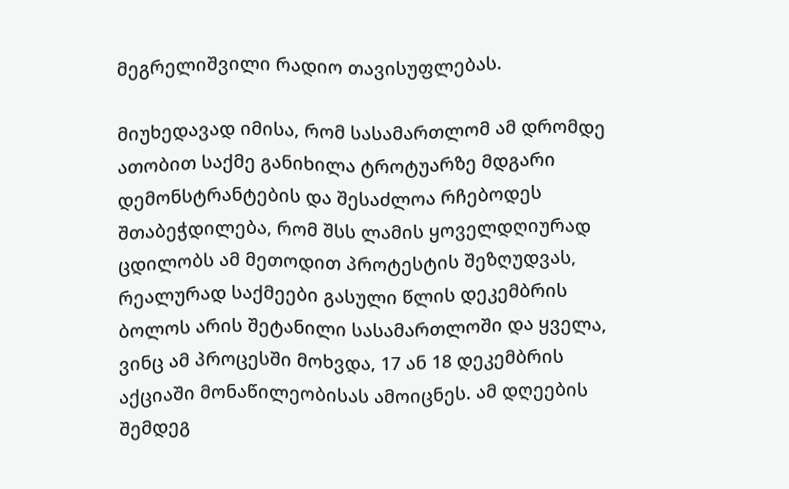მეგრელიშვილი რადიო თავისუფლებას.

მიუხედავად იმისა, რომ სასამართლომ ამ დრომდე ათობით საქმე განიხილა ტროტუარზე მდგარი დემონსტრანტების და შესაძლოა რჩებოდეს შთაბეჭდილება, რომ შსს ლამის ყოველდღიურად ცდილობს ამ მეთოდით პროტესტის შეზღუდვას, რეალურად საქმეები გასული წლის დეკემბრის ბოლოს არის შეტანილი სასამართლოში და ყველა, ვინც ამ პროცესში მოხვდა, 17 ან 18 დეკემბრის აქციაში მონაწილეობისას ამოიცნეს. ამ დღეების შემდეგ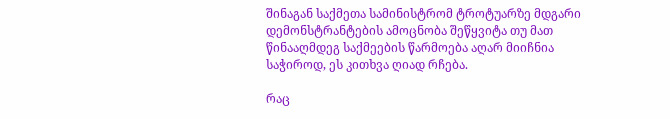შინაგან საქმეთა სამინისტრომ ტროტუარზე მდგარი დემონსტრანტების ამოცნობა შეწყვიტა თუ მათ წინააღმდეგ საქმეების წარმოება აღარ მიიჩნია საჭიროდ, ეს კითხვა ღიად რჩება.

რაც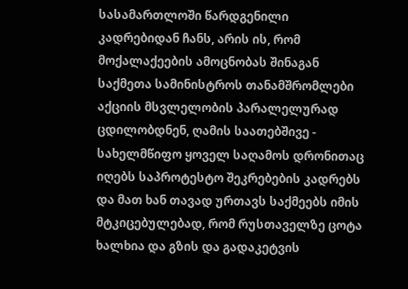სასამართლოში წარდგენილი კადრებიდან ჩანს, არის ის, რომ მოქალაქეების ამოცნობას შინაგან საქმეთა სამინისტროს თანამშრომლები აქციის მსვლელობის პარალელურად ცდილობდნენ, ღამის საათებშივე - სახელმწიფო ყოველ საღამოს დრონითაც იღებს საპროტესტო შეკრებების კადრებს და მათ ხან თავად ურთავს საქმეებს იმის მტკიცებულებად, რომ რუსთაველზე ცოტა ხალხია და გზის და გადაკეტვის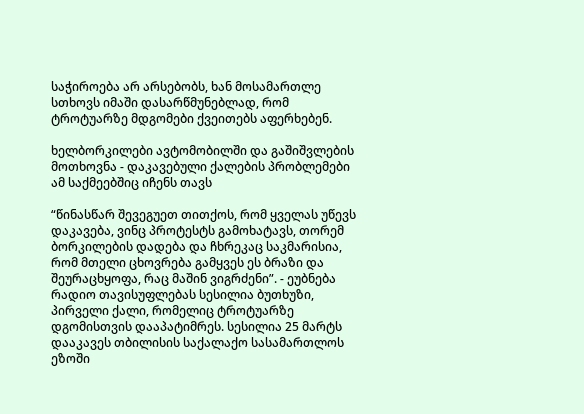საჭიროება არ არსებობს, ხან მოსამართლე სთხოვს იმაში დასარწმუნებლად, რომ ტროტუარზე მდგომები ქვეითებს აფერხებენ.

ხელბორკილები ავტომობილში და გაშიშვლების მოთხოვნა - დაკავებული ქალების პრობლემები ამ საქმეებშიც იჩენს თავს

“წინასწარ შევეგუეთ თითქოს, რომ ყველას უწევს დაკავება, ვინც პროტესტს გამოხატავს, თორემ ბორკილების დადება და ჩხრეკაც საკმარისია, რომ მთელი ცხოვრება გამყვეს ეს ბრაზი და შეურაცხყოფა, რაც მაშინ ვიგრძენი”. - ეუბნება რადიო თავისუფლებას სესილია ბუთხუზი, პირველი ქალი, რომელიც ტროტუარზე დგომისთვის დააპატიმრეს. სესილია 25 მარტს დააკავეს თბილისის საქალაქო სასამართლოს ეზოში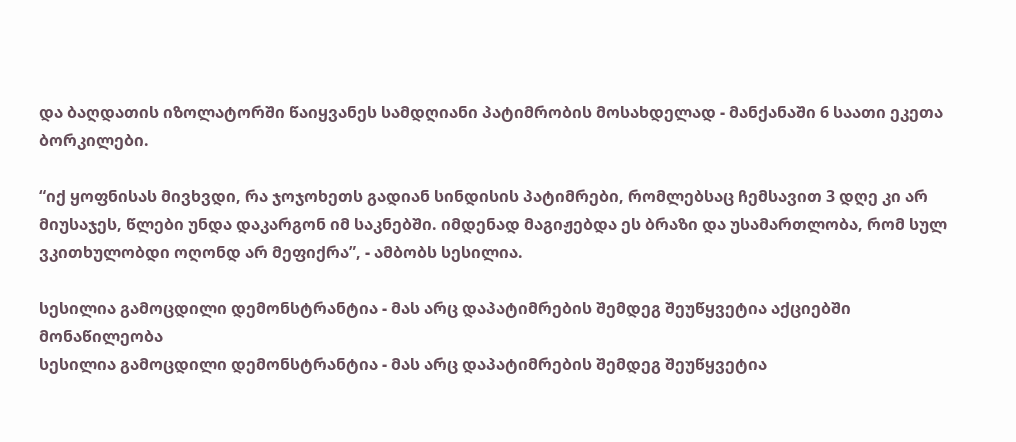და ბაღდათის იზოლატორში წაიყვანეს სამდღიანი პატიმრობის მოსახდელად - მანქანაში 6 საათი ეკეთა ბორკილები.

“იქ ყოფნისას მივხვდი, რა ჯოჯოხეთს გადიან სინდისის პატიმრები, რომლებსაც ჩემსავით 3 დღე კი არ მიუსაჯეს, წლები უნდა დაკარგონ იმ საკნებში. იმდენად მაგიჟებდა ეს ბრაზი და უსამართლობა, რომ სულ ვკითხულობდი ოღონდ არ მეფიქრა”, - ამბობს სესილია.

სესილია გამოცდილი დემონსტრანტია - მას არც დაპატიმრების შემდეგ შეუწყვეტია აქციებში მონაწილეობა
სესილია გამოცდილი დემონსტრანტია - მას არც დაპატიმრების შემდეგ შეუწყვეტია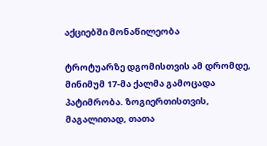აქციებში მონაწილეობა

ტროტუარზე დგომისთვის ამ დრომდე, მინიმუმ 17-მა ქალმა გამოცადა პატიმრობა. ზოგიერთისთვის, მაგალითად, თათა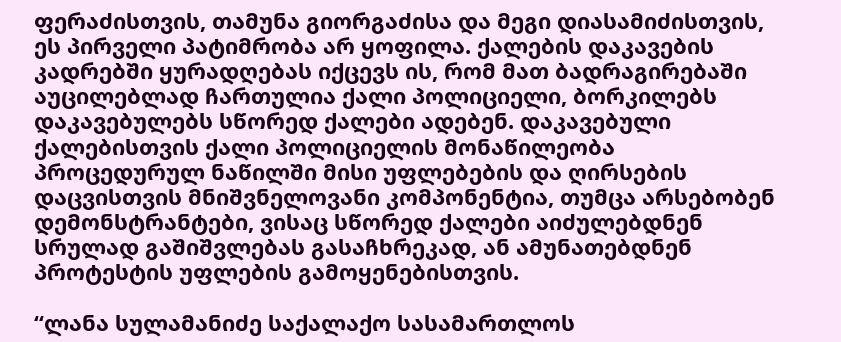ფერაძისთვის, თამუნა გიორგაძისა და მეგი დიასამიძისთვის, ეს პირველი პატიმრობა არ ყოფილა. ქალების დაკავების კადრებში ყურადღებას იქცევს ის, რომ მათ ბადრაგირებაში აუცილებლად ჩართულია ქალი პოლიციელი, ბორკილებს დაკავებულებს სწორედ ქალები ადებენ. დაკავებული ქალებისთვის ქალი პოლიციელის მონაწილეობა პროცედურულ ნაწილში მისი უფლებების და ღირსების დაცვისთვის მნიშვნელოვანი კომპონენტია, თუმცა არსებობენ დემონსტრანტები, ვისაც სწორედ ქალები აიძულებდნენ სრულად გაშიშვლებას გასაჩხრეკად, ან ამუნათებდნენ პროტესტის უფლების გამოყენებისთვის.

“ლანა სულამანიძე საქალაქო სასამართლოს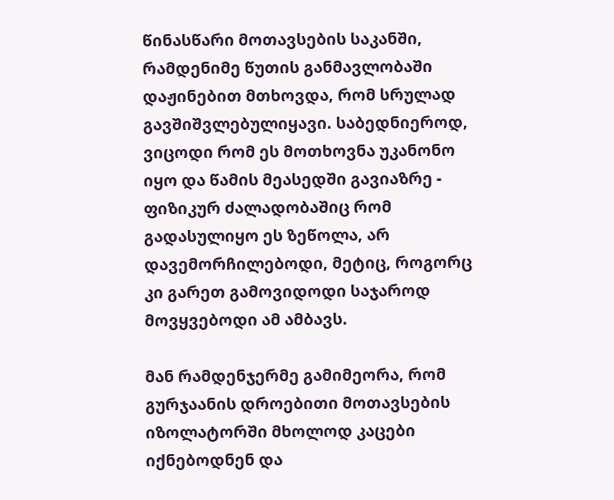წინასწარი მოთავსების საკანში, რამდენიმე წუთის განმავლობაში დაჟინებით მთხოვდა, რომ სრულად გავშიშვლებულიყავი. საბედნიეროდ, ვიცოდი რომ ეს მოთხოვნა უკანონო იყო და წამის მეასედში გავიაზრე - ფიზიკურ ძალადობაშიც რომ გადასულიყო ეს ზეწოლა, არ დავემორჩილებოდი, მეტიც, როგორც კი გარეთ გამოვიდოდი საჯაროდ მოვყვებოდი ამ ამბავს.

მან რამდენჯერმე გამიმეორა, რომ გურჯაანის დროებითი მოთავსების იზოლატორში მხოლოდ კაცები იქნებოდნენ და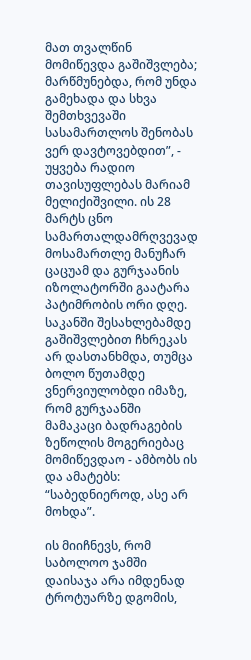მათ თვალწინ მომიწევდა გაშიშვლება; მარწმუნებდა, რომ უნდა გამეხადა და სხვა შემთხვევაში სასამართლოს შენობას ვერ დავტოვებდით”, - უყვება რადიო თავისუფლებას მარიამ მელიქიშვილი. ის 28 მარტს ცნო სამართალდამრღვევად მოსამართლე მანუჩარ ცაცუამ და გურჯაანის იზოლატორში გაატარა პატიმრობის ორი დღე. საკანში შესახლებამდე გაშიშვლებით ჩხრეკას არ დასთანხმდა, თუმცა ბოლო წუთამდე ვნერვიულობდი იმაზე, რომ გურჯაანში მამაკაცი ბადრაგების ზეწოლის მოგერიებაც მომიწევდაო - ამბობს ის და ამატებს: “საბედნიეროდ, ასე არ მოხდა”.

ის მიიჩნევს, რომ საბოლოო ჯამში დაისაჯა არა იმდენად ტროტუარზე დგომის,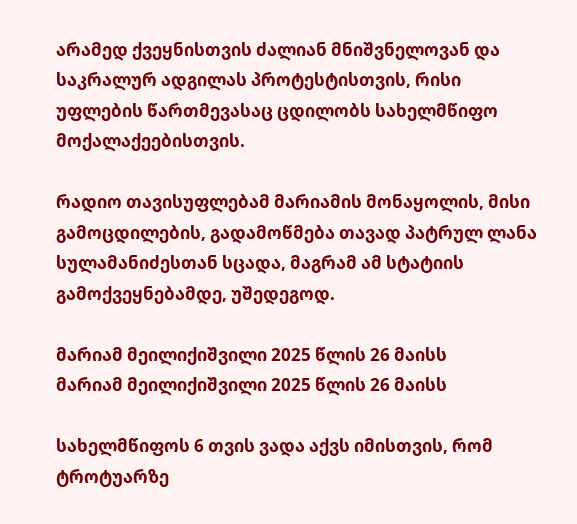არამედ ქვეყნისთვის ძალიან მნიშვნელოვან და საკრალურ ადგილას პროტესტისთვის, რისი უფლების წართმევასაც ცდილობს სახელმწიფო მოქალაქეებისთვის.

რადიო თავისუფლებამ მარიამის მონაყოლის, მისი გამოცდილების, გადამოწმება თავად პატრულ ლანა სულამანიძესთან სცადა, მაგრამ ამ სტატიის გამოქვეყნებამდე, უშედეგოდ.

მარიამ მეილიქიშვილი 2025 წლის 26 მაისს
მარიამ მეილიქიშვილი 2025 წლის 26 მაისს

სახელმწიფოს 6 თვის ვადა აქვს იმისთვის, რომ ტროტუარზე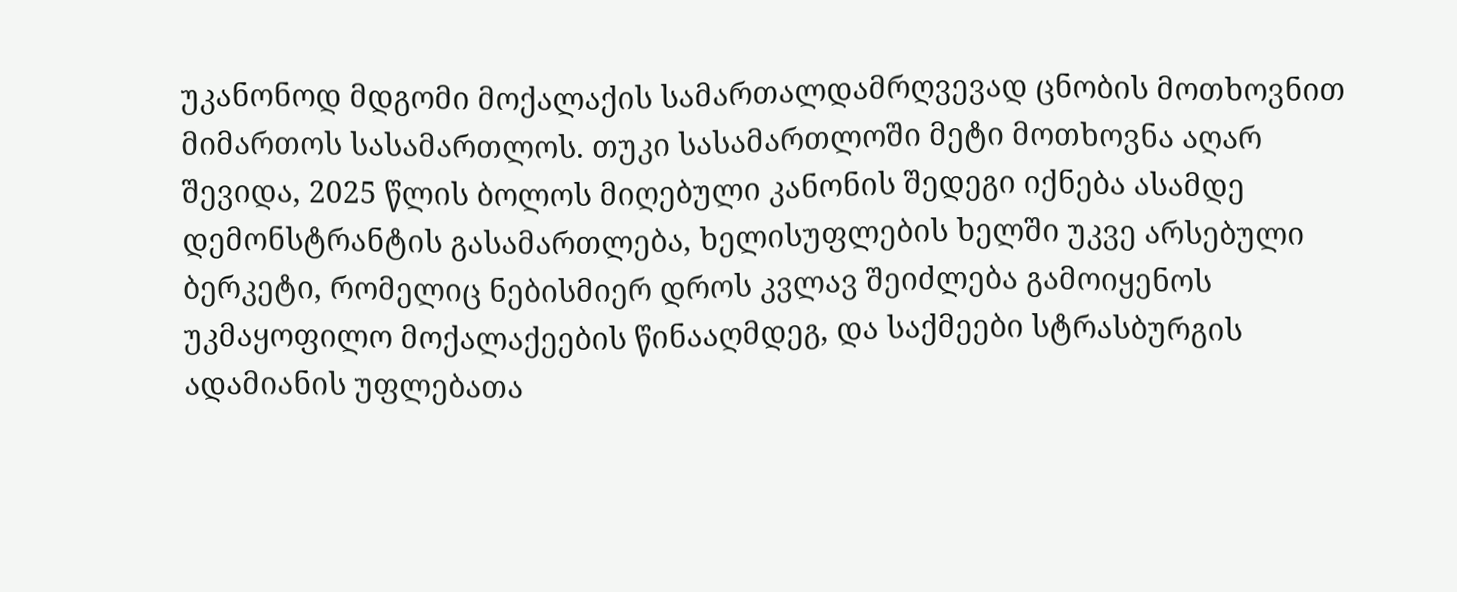უკანონოდ მდგომი მოქალაქის სამართალდამრღვევად ცნობის მოთხოვნით მიმართოს სასამართლოს. თუკი სასამართლოში მეტი მოთხოვნა აღარ შევიდა, 2025 წლის ბოლოს მიღებული კანონის შედეგი იქნება ასამდე დემონსტრანტის გასამართლება, ხელისუფლების ხელში უკვე არსებული ბერკეტი, რომელიც ნებისმიერ დროს კვლავ შეიძლება გამოიყენოს უკმაყოფილო მოქალაქეების წინააღმდეგ, და საქმეები სტრასბურგის ადამიანის უფლებათა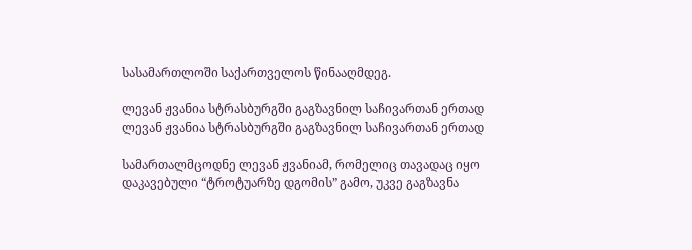სასამართლოში საქართველოს წინააღმდეგ.

ლევან ჟვანია სტრასბურგში გაგზავნილ საჩივართან ერთად
ლევან ჟვანია სტრასბურგში გაგზავნილ საჩივართან ერთად

სამართალმცოდნე ლევან ჟვანიამ, რომელიც თავადაც იყო დაკავებული “ტროტუარზე დგომის” გამო, უკვე გაგზავნა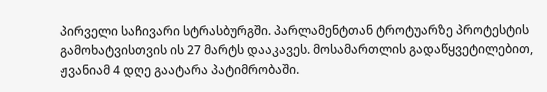პირველი საჩივარი სტრასბურგში. პარლამენტთან ტროტუარზე პროტესტის გამოხატვისთვის ის 27 მარტს დააკავეს. მოსამართლის გადაწყვეტილებით, ჟვანიამ 4 დღე გაატარა პატიმრობაში.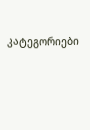კატეგორიები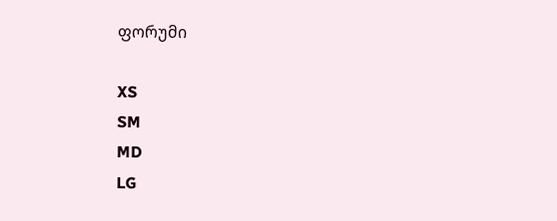ფორუმი

XS
SM
MD
LG